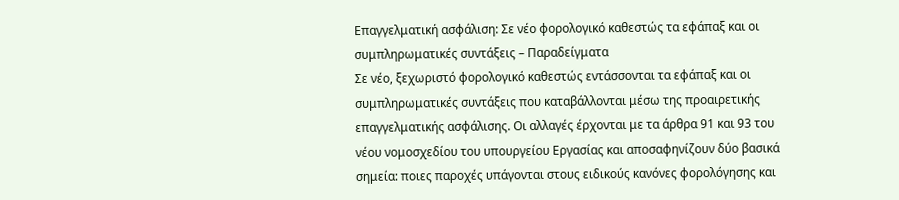Επαγγελματική ασφάλιση: Σε νέο φορολογικό καθεστώς τα εφάπαξ και οι συμπληρωματικές συντάξεις – Παραδείγματα
Σε νέο, ξεχωριστό φορολογικό καθεστώς εντάσσονται τα εφάπαξ και οι συμπληρωματικές συντάξεις που καταβάλλονται μέσω της προαιρετικής επαγγελματικής ασφάλισης. Οι αλλαγές έρχονται με τα άρθρα 91 και 93 του νέου νομοσχεδίου του υπουργείου Εργασίας και αποσαφηνίζουν δύο βασικά σημεία: ποιες παροχές υπάγονται στους ειδικούς κανόνες φορολόγησης και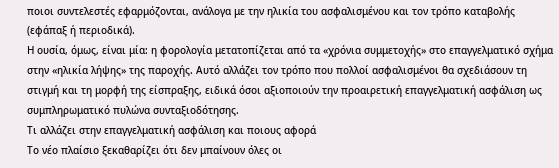ποιοι συντελεστές εφαρμόζονται, ανάλογα με την ηλικία του ασφαλισμένου και τον τρόπο καταβολής (εφάπαξ ή περιοδικά).
Η ουσία, όμως, είναι μία: η φορολογία μετατοπίζεται από τα «χρόνια συμμετοχής» στο επαγγελματικό σχήμα στην «ηλικία λήψης» της παροχής. Αυτό αλλάζει τον τρόπο που πολλοί ασφαλισμένοι θα σχεδιάσουν τη στιγμή και τη μορφή της είσπραξης, ειδικά όσοι αξιοποιούν την προαιρετική επαγγελματική ασφάλιση ως συμπληρωματικό πυλώνα συνταξιοδότησης.
Τι αλλάζει στην επαγγελματική ασφάλιση και ποιους αφορά
Το νέο πλαίσιο ξεκαθαρίζει ότι δεν μπαίνουν όλες οι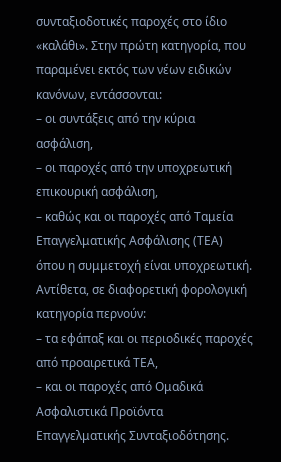συνταξιοδοτικές παροχές στο ίδιο «καλάθι». Στην πρώτη κατηγορία, που παραμένει εκτός των νέων ειδικών κανόνων, εντάσσονται:
– οι συντάξεις από την κύρια ασφάλιση,
– οι παροχές από την υποχρεωτική επικουρική ασφάλιση,
– καθώς και οι παροχές από Ταμεία Επαγγελματικής Ασφάλισης (ΤΕΑ) όπου η συμμετοχή είναι υποχρεωτική.
Αντίθετα, σε διαφορετική φορολογική κατηγορία περνούν:
– τα εφάπαξ και οι περιοδικές παροχές από προαιρετικά ΤΕΑ,
– και οι παροχές από Ομαδικά Ασφαλιστικά Προϊόντα Επαγγελματικής Συνταξιοδότησης.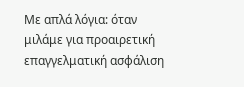Με απλά λόγια: όταν μιλάμε για προαιρετική επαγγελματική ασφάλιση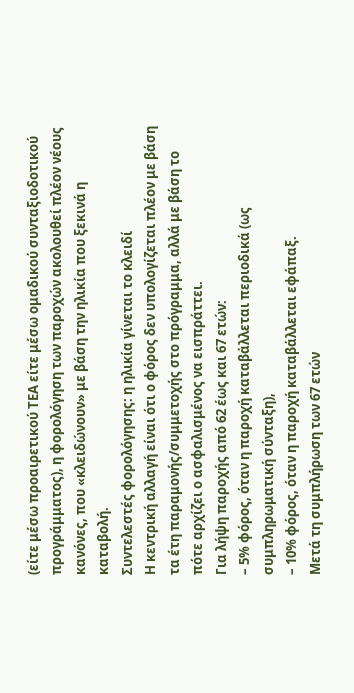(είτε μέσω προαιρετικού ΤΕΑ είτε μέσω ομαδικού συνταξιοδοτικού προγράμματος), η φορολόγηση των παροχών ακολουθεί πλέον νέους κανόνες, που «κλειδώνουν» με βάση την ηλικία που ξεκινά η καταβολή.
Συντελεστές φορολόγησης: η ηλικία γίνεται το κλειδί
Η κεντρική αλλαγή είναι ότι ο φόρος δεν υπολογίζεται πλέον με βάση τα έτη παραμονής/συμμετοχής στο πρόγραμμα, αλλά με βάση το πότε αρχίζει ο ασφαλισμένος να εισπράττει.
Για λήψη παροχής από 62 έως και 67 ετών:
– 5% φόρος, όταν η παροχή καταβάλλεται περιοδικά (ως συμπληρωματική σύνταξη),
– 10% φόρος, όταν η παροχή καταβάλλεται εφάπαξ.
Μετά τη συμπλήρωση των 67 ετών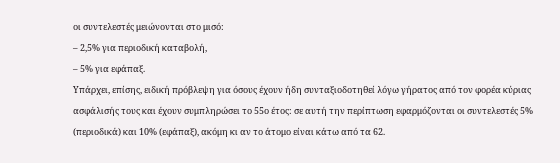οι συντελεστές μειώνονται στο μισό:
– 2,5% για περιοδική καταβολή,
– 5% για εφάπαξ.
Υπάρχει, επίσης, ειδική πρόβλεψη για όσους έχουν ήδη συνταξιοδοτηθεί λόγω γήρατος από τον φορέα κύριας ασφάλισής τους και έχουν συμπληρώσει το 55ο έτος: σε αυτή την περίπτωση εφαρμόζονται οι συντελεστές 5% (περιοδικά) και 10% (εφάπαξ), ακόμη κι αν το άτομο είναι κάτω από τα 62.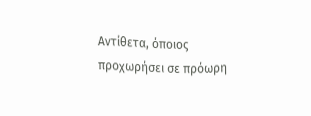Αντίθετα, όποιος προχωρήσει σε πρόωρη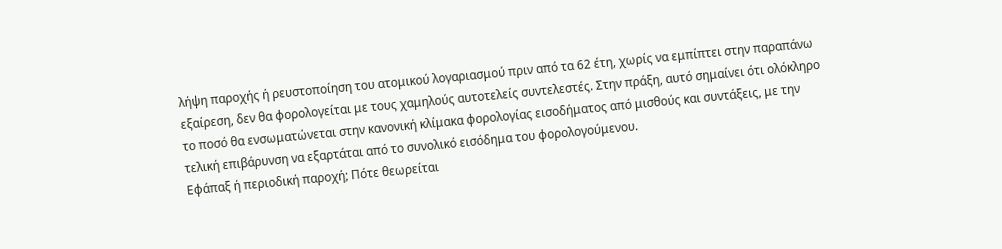λήψη παροχής ή ρευστοποίηση του ατομικού λογαριασμού πριν από τα 62 έτη, χωρίς να εμπίπτει στην παραπάνω εξαίρεση, δεν θα φορολογείται με τους χαμηλούς αυτοτελείς συντελεστές. Στην πράξη, αυτό σημαίνει ότι ολόκληρο το ποσό θα ενσωματώνεται στην κανονική κλίμακα φορολογίας εισοδήματος από μισθούς και συντάξεις, με την τελική επιβάρυνση να εξαρτάται από το συνολικό εισόδημα του φορολογούμενου.
Εφάπαξ ή περιοδική παροχή; Πότε θεωρείται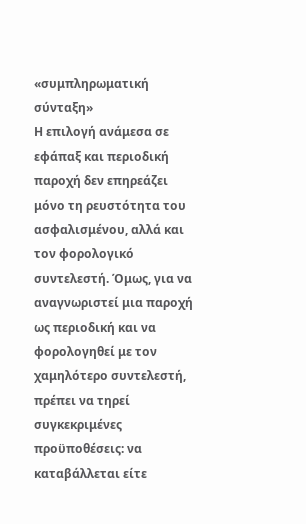«συμπληρωματική σύνταξη»
Η επιλογή ανάμεσα σε εφάπαξ και περιοδική παροχή δεν επηρεάζει μόνο τη ρευστότητα του ασφαλισμένου, αλλά και τον φορολογικό συντελεστή. Όμως, για να αναγνωριστεί μια παροχή ως περιοδική και να φορολογηθεί με τον χαμηλότερο συντελεστή, πρέπει να τηρεί συγκεκριμένες προϋποθέσεις: να καταβάλλεται είτε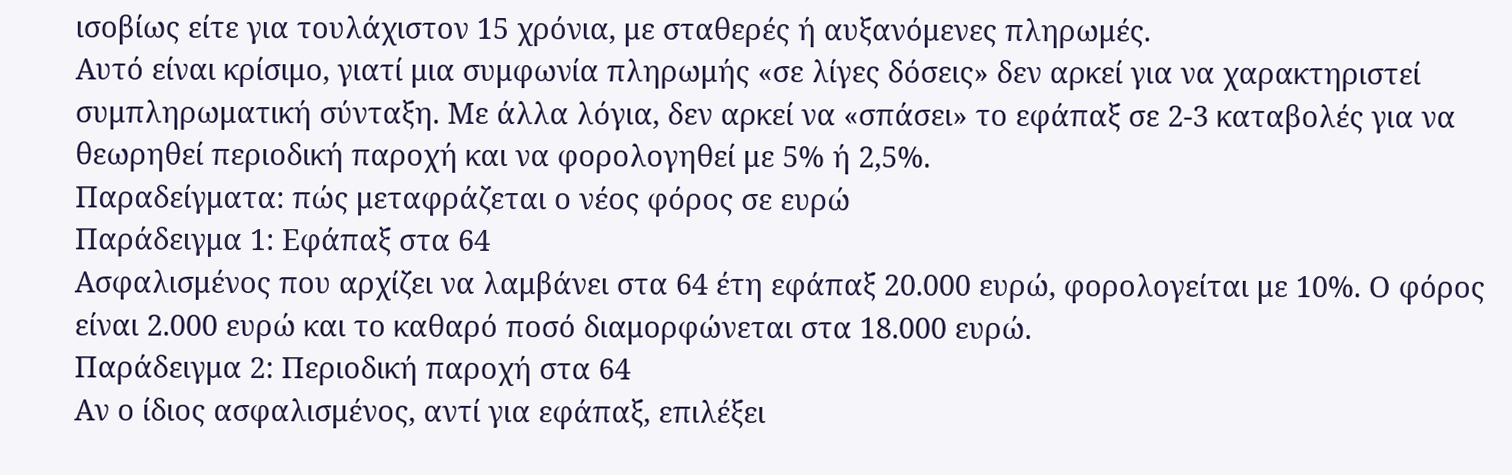ισοβίως είτε για τουλάχιστον 15 χρόνια, με σταθερές ή αυξανόμενες πληρωμές.
Αυτό είναι κρίσιμο, γιατί μια συμφωνία πληρωμής «σε λίγες δόσεις» δεν αρκεί για να χαρακτηριστεί συμπληρωματική σύνταξη. Με άλλα λόγια, δεν αρκεί να «σπάσει» το εφάπαξ σε 2-3 καταβολές για να θεωρηθεί περιοδική παροχή και να φορολογηθεί με 5% ή 2,5%.
Παραδείγματα: πώς μεταφράζεται ο νέος φόρος σε ευρώ
Παράδειγμα 1: Εφάπαξ στα 64
Ασφαλισμένος που αρχίζει να λαμβάνει στα 64 έτη εφάπαξ 20.000 ευρώ, φορολογείται με 10%. Ο φόρος είναι 2.000 ευρώ και το καθαρό ποσό διαμορφώνεται στα 18.000 ευρώ.
Παράδειγμα 2: Περιοδική παροχή στα 64
Αν ο ίδιος ασφαλισμένος, αντί για εφάπαξ, επιλέξει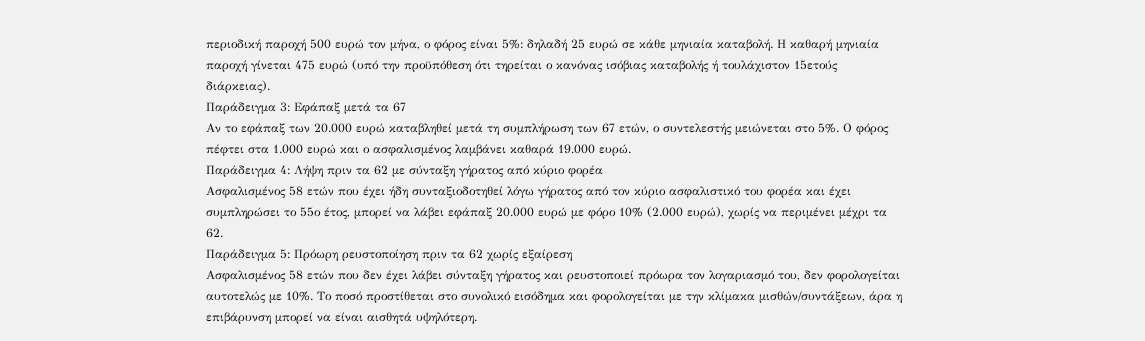περιοδική παροχή 500 ευρώ τον μήνα, ο φόρος είναι 5%: δηλαδή 25 ευρώ σε κάθε μηνιαία καταβολή. Η καθαρή μηνιαία παροχή γίνεται 475 ευρώ (υπό την προϋπόθεση ότι τηρείται ο κανόνας ισόβιας καταβολής ή τουλάχιστον 15ετούς διάρκειας).
Παράδειγμα 3: Εφάπαξ μετά τα 67
Αν το εφάπαξ των 20.000 ευρώ καταβληθεί μετά τη συμπλήρωση των 67 ετών, ο συντελεστής μειώνεται στο 5%. Ο φόρος πέφτει στα 1.000 ευρώ και ο ασφαλισμένος λαμβάνει καθαρά 19.000 ευρώ.
Παράδειγμα 4: Λήψη πριν τα 62 με σύνταξη γήρατος από κύριο φορέα
Ασφαλισμένος 58 ετών που έχει ήδη συνταξιοδοτηθεί λόγω γήρατος από τον κύριο ασφαλιστικό του φορέα και έχει συμπληρώσει το 55ο έτος, μπορεί να λάβει εφάπαξ 20.000 ευρώ με φόρο 10% (2.000 ευρώ), χωρίς να περιμένει μέχρι τα 62.
Παράδειγμα 5: Πρόωρη ρευστοποίηση πριν τα 62 χωρίς εξαίρεση
Ασφαλισμένος 58 ετών που δεν έχει λάβει σύνταξη γήρατος και ρευστοποιεί πρόωρα τον λογαριασμό του, δεν φορολογείται αυτοτελώς με 10%. Το ποσό προστίθεται στο συνολικό εισόδημα και φορολογείται με την κλίμακα μισθών/συντάξεων, άρα η επιβάρυνση μπορεί να είναι αισθητά υψηλότερη.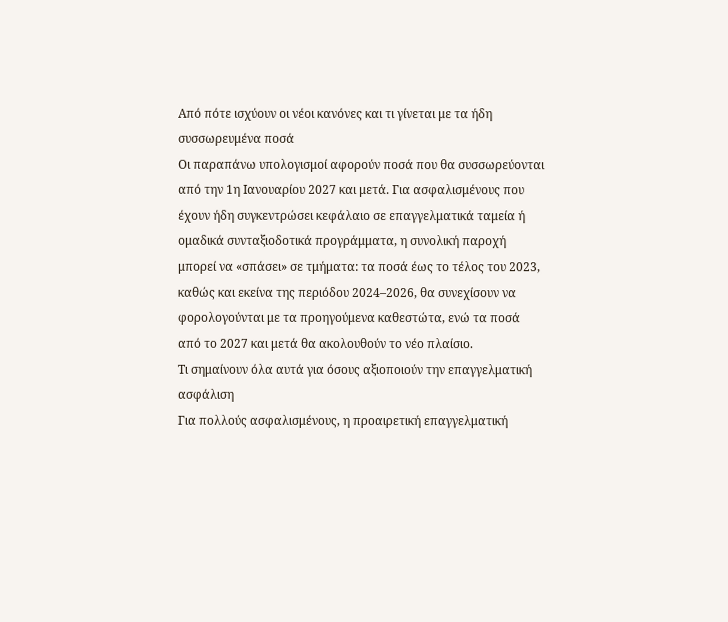Από πότε ισχύουν οι νέοι κανόνες και τι γίνεται με τα ήδη συσσωρευμένα ποσά
Οι παραπάνω υπολογισμοί αφορούν ποσά που θα συσσωρεύονται από την 1η Ιανουαρίου 2027 και μετά. Για ασφαλισμένους που έχουν ήδη συγκεντρώσει κεφάλαιο σε επαγγελματικά ταμεία ή ομαδικά συνταξιοδοτικά προγράμματα, η συνολική παροχή μπορεί να «σπάσει» σε τμήματα: τα ποσά έως το τέλος του 2023, καθώς και εκείνα της περιόδου 2024–2026, θα συνεχίσουν να φορολογούνται με τα προηγούμενα καθεστώτα, ενώ τα ποσά από το 2027 και μετά θα ακολουθούν το νέο πλαίσιο.
Τι σημαίνουν όλα αυτά για όσους αξιοποιούν την επαγγελματική ασφάλιση
Για πολλούς ασφαλισμένους, η προαιρετική επαγγελματική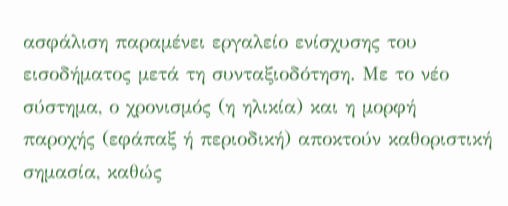ασφάλιση παραμένει εργαλείο ενίσχυσης του εισοδήματος μετά τη συνταξιοδότηση. Με το νέο σύστημα, ο χρονισμός (η ηλικία) και η μορφή παροχής (εφάπαξ ή περιοδική) αποκτούν καθοριστική σημασία, καθώς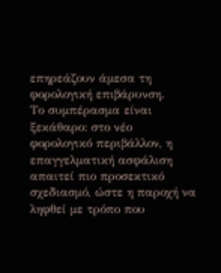επηρεάζουν άμεσα τη φορολογική επιβάρυνση.
Το συμπέρασμα είναι ξεκάθαρο: στο νέο φορολογικό περιβάλλον, η επαγγελματική ασφάλιση απαιτεί πιο προσεκτικό σχεδιασμό, ώστε η παροχή να ληφθεί με τρόπο που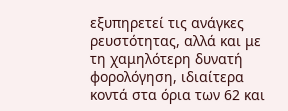εξυπηρετεί τις ανάγκες ρευστότητας, αλλά και με τη χαμηλότερη δυνατή φορολόγηση, ιδιαίτερα κοντά στα όρια των 62 και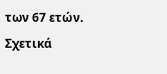των 67 ετών.
Σχετικά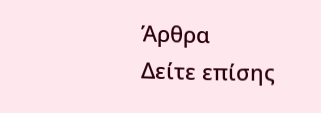Άρθρα
Δείτε επίσης